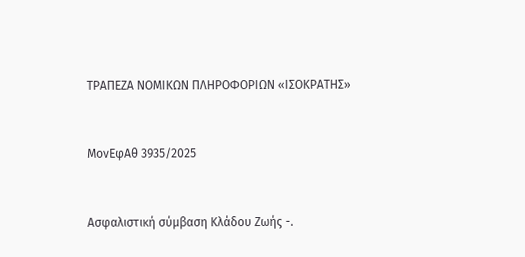ΤΡΑΠΕΖΑ ΝΟΜΙΚΩΝ ΠΛΗΡΟΦΟΡΙΩΝ «ΙΣΟΚΡΑΤΗΣ»



ΜονΕφΑθ 3935/2025



Ασφαλιστική σύμβαση Κλάδου Ζωής -.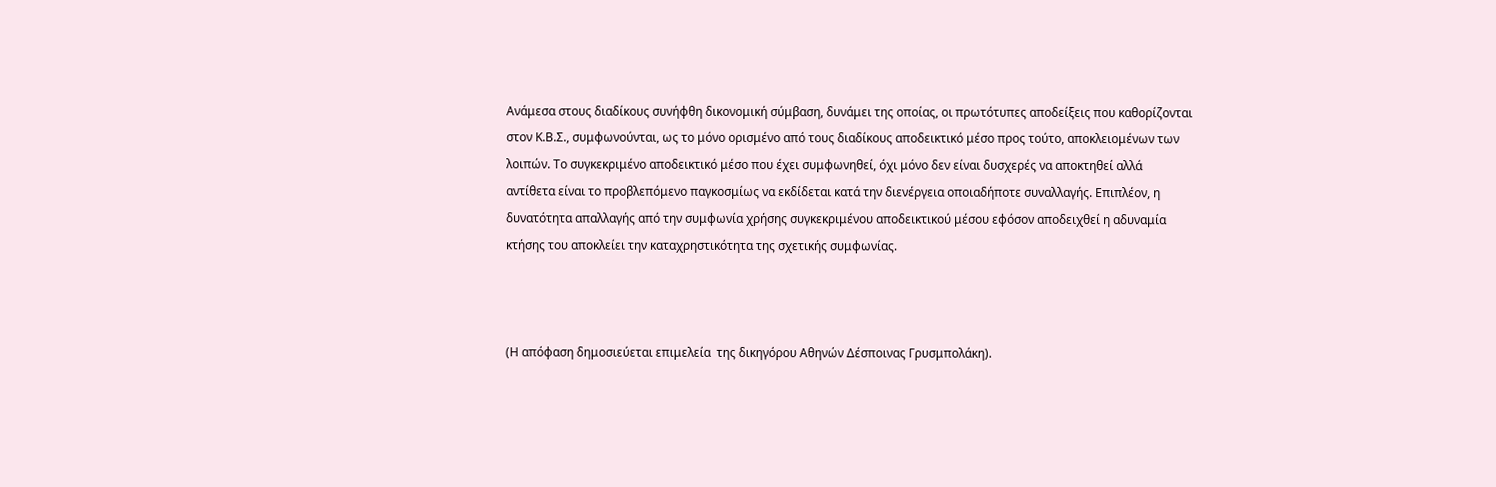Ανάμεσα στους διαδίκους συνήφθη δικονομική σύμβαση, δυνάμει της οποίας, οι πρωτότυπες αποδείξεις που καθορίζονται στον Κ.Β.Σ., συμφωνούνται, ως το μόνο ορισμένο από τους διαδίκους αποδεικτικό μέσο προς τούτο, αποκλειομένων των  λοιπών. Το συγκεκριμένο αποδεικτικό μέσο που έχει συμφωνηθεί, όχι μόνο δεν είναι δυσχερές να αποκτηθεί αλλά αντίθετα είναι το προβλεπόμενο παγκοσμίως να εκδίδεται κατά την διενέργεια οποιαδήποτε συναλλαγής. Επιπλέον, η δυνατότητα απαλλαγής από την συμφωνία χρήσης συγκεκριμένου αποδεικτικού μέσου εφόσον αποδειχθεί η αδυναμία κτήσης του αποκλείει την καταχρηστικότητα της σχετικής συμφωνίας.



(Η απόφαση δημοσιεύεται επιμελεία  της δικηγόρου Αθηνών Δέσποινας Γρυσμπολάκη).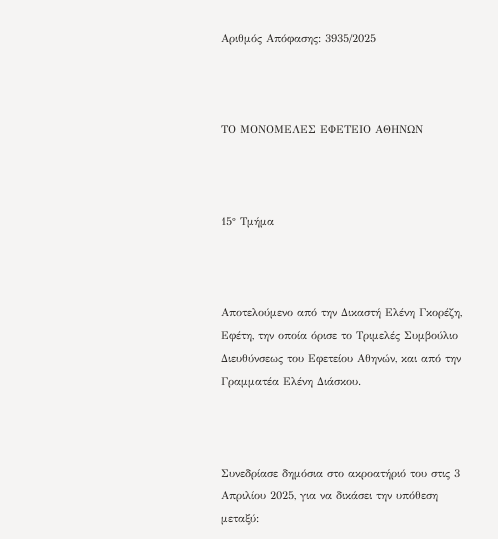Αριθμός Απόφασης: 3935/2025



ΤΟ ΜΟΝΟΜΕΛΕΣ ΕΦΕΤΕΙΟ ΑΘΗΝΩΝ



15° Τμήμα



Αποτελούμενο από την Δικαστή Ελένη Γκορέζη, Εφέτη, την οποία όρισε το Τριμελές Συμβούλιο Διευθύνσεως του Εφετείου Αθηνών, και από την Γραμματέα Ελένη Διάσκου.



Συνεδρίασε δημόσια στο ακροατήριό του στις 3 Απριλίου 2025, για να δικάσει την υπόθεση μεταξύ: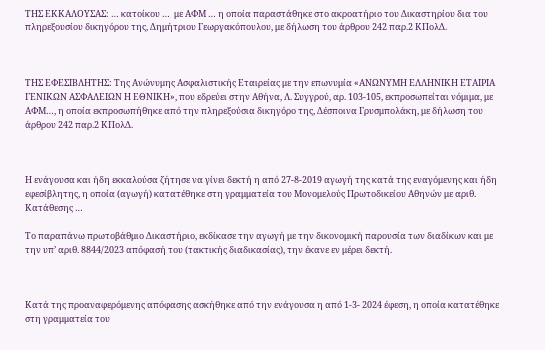ΤΗΣ ΕΚΚΑΛΟΥΣΑΣ: … κατοίκου …  με ΑΦΜ … η οποία παραστάθηκε στο ακροατήριο του Δικαστηρίου δια του πληρεξουσίου δικηγόρου της, Δημήτριου Γεωργακόπουλου, με δήλωση του άρθρου 242 παρ.2 ΚΠολΔ.



ΤΗΣ ΕΦΕΣΙΒΛΗΤΗΣ: Της Ανώνυμης Ασφαλιστικής Εταιρείας με την επωνυμία «ΑΝΩΝΥΜΗ ΕΛΛΗΝΙΚΗ ΕΤΑΙΡΙΑ ΓΕΝΙΚΩΝ ΑΣΦΑΛΕΙΩΝ Η ΕΘΝΙΚΗ», που εδρεύει στην Αθήνα, Λ. Συγγρού, αρ. 103-105, εκπροσωπείται νόμιμα, με ΑΦΜ…, η οποία εκπροσωπήθηκε από την πληρεξούσια δικηγόρο της, Δέσποινα Γρυσμπολάκη, με δήλωση του άρθρου 242 παρ.2 ΚΠολΔ.



Η ενάγουσα και ήδη εκκαλούσα ζήτησε να γίνει δεκτή η από 27-8-2019 αγωγή της κατά της εναγόμενης και ήδη εφεσίβλητης, η οποία (αγωγή) κατατέθηκε στη γραμματεία του Μονομελούς Πρωτοδικείου Αθηνών με αριθ. Κατάθεσης …

Το παραπάνω πρωτοβάθμιο Δικαστήριο, εκδίκασε την αγωγή με την δικονομική παρουσία των διαδίκων και με την υπ’ αριθ. 8844/2023 απόφασή του (τακτικής διαδικασίας), την έκανε εν μέρει δεκτή.



Κατά της προαναφερόμενης απόφασης ασκήθηκε από την ενάγουσα η από 1-3- 2024 έφεση, η οποία κατατέθηκε στη γραμματεία του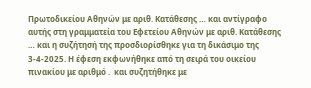Πρωτοδικείου Αθηνών με αριθ. Κατάθεσης … και αντίγραφο αυτής στη γραμματεία του Εφετείου Αθηνών με αριθ. Κατάθεσης … και η συζήτησή της προσδιορίσθηκε για τη δικάσιμο της 3-4-2025. Η έφεση εκφωνήθηκε από τη σειρά του οικείου πινακίου με αριθμό .  και συζητήθηκε με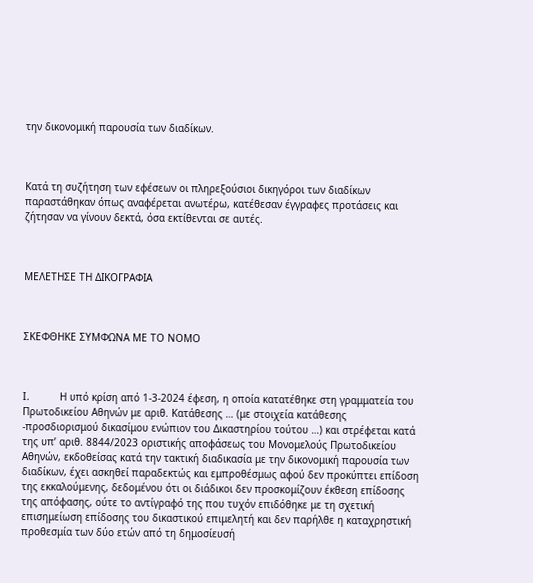την δικονομική παρουσία των διαδίκων.



Κατά τη συζήτηση των εφέσεων οι πληρεξούσιοι δικηγόροι των διαδίκων παραστάθηκαν όπως αναφέρεται ανωτέρω, κατέθεσαν έγγραφες προτάσεις και ζήτησαν να γίνουν δεκτά, όσα εκτίθενται σε αυτές.



ΜΕΛΕΤΗΣΕ ΤΗ ΔΙΚΟΓΡΑΦΙΑ



ΣΚΕΦΘΗΚΕ ΣΥΜΦΩΝΑ ΜΕ ΤΟ ΝΟΜΟ



I.          Η υπό κρίση από 1-3-2024 έφεση, η οποία κατατέθηκε στη γραμματεία του Πρωτοδικείου Αθηνών με αριθ. Κατάθεσης … (με στοιχεία κατάθεσης -προσδιορισμού δικασίμου ενώπιον του Δικαστηρίου τούτου …) και στρέφεται κατά της υπ’ αριθ. 8844/2023 οριστικής αποφάσεως του Μονομελούς Πρωτοδικείου Αθηνών, εκδοθείσας κατά την τακτική διαδικασία με την δικονομική παρουσία των διαδίκων, έχει ασκηθεί παραδεκτώς και εμπροθέσμως αφού δεν προκύπτει επίδοση της εκκαλούμενης, δεδομένου ότι οι διάδικοι δεν προσκομίζουν έκθεση επίδοσης της απόφασης, ούτε το αντίγραφό της που τυχόν επιδόθηκε με τη σχετική επισημείωση επίδοσης του δικαστικού επιμελητή και δεν παρήλθε η καταχρηστική προθεσμία των δύο ετών από τη δημοσίευσή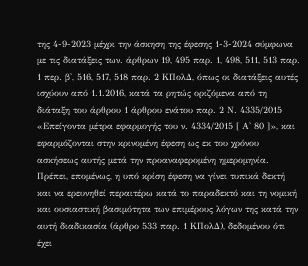της 4-9-2023 μέχρι την άσκηση της έφεσης 1-3-2024 σύμφωνα με τις διατάξεις των. άρθρων 19, 495 παρ. 1, 498, 511, 513 παρ. 1 περ. β', 516, 517, 518 παρ. 2 ΚΠολΔ, όπως οι διατάξεις αυτές ισχύουν από 1.1.2016, κατά τα ρητώς οριζόμενα από τη διάταξη του άρθρου 1 άρθρου ενάτου παρ. 2 Ν. 4335/2015 «Επείγοντα μέτρα εφαρμογής του ν. 4334/2015 [ Α' 80 ]», και εφαρμόζονται στην κρινομένη έφεση ως εκ του χρόνου ασκήσεως αυτής μετά την προαναφερομένη ημερομηνία. Πρέπει, επομένως, η υπό κρίση έφεση να γίνει τυπικά δεκτή και να ερευνηθεί περαιτέρω κατά το παραδεκτό και τη νομική και ουσιαστική βασιμότητα των επιμέρους λόγων της κατά την αυτή διαδικασία (άρθρο 533 παρ. 1 ΚΠολΔ), δεδομένου ότι έχει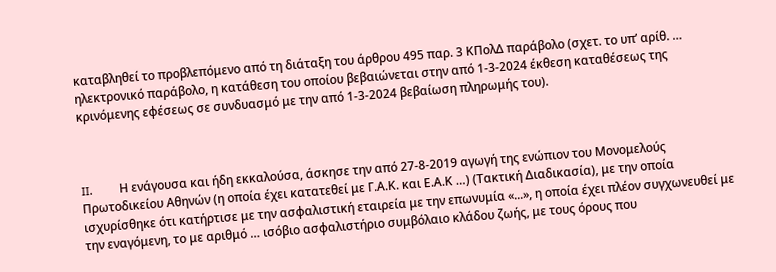καταβληθεί το προβλεπόμενο από τη διάταξη του άρθρου 495 παρ. 3 ΚΠολΔ παράβολο (σχετ. το υπ’ αρίθ. … ηλεκτρονικό παράβολο, η κατάθεση του οποίου βεβαιώνεται στην από 1-3-2024 έκθεση καταθέσεως της κρινόμενης εφέσεως σε συνδυασμό με την από 1-3-2024 βεβαίωση πληρωμής του).



II.         Η ενάγουσα και ήδη εκκαλούσα, άσκησε την από 27-8-2019 αγωγή της ενώπιον του Μονομελούς Πρωτοδικείου Αθηνών (η οποία έχει κατατεθεί με Γ.Α.Κ. και Ε.Α.Κ …) (Τακτική Διαδικασία), με την οποία ισχυρίσθηκε ότι κατήρτισε με την ασφαλιστική εταιρεία με την επωνυμία «...», η οποία έχει πλέον συγχωνευθεί με την εναγόμενη, το με αριθμό … ισόβιο ασφαλιστήριο συμβόλαιο κλάδου ζωής, με τους όρους που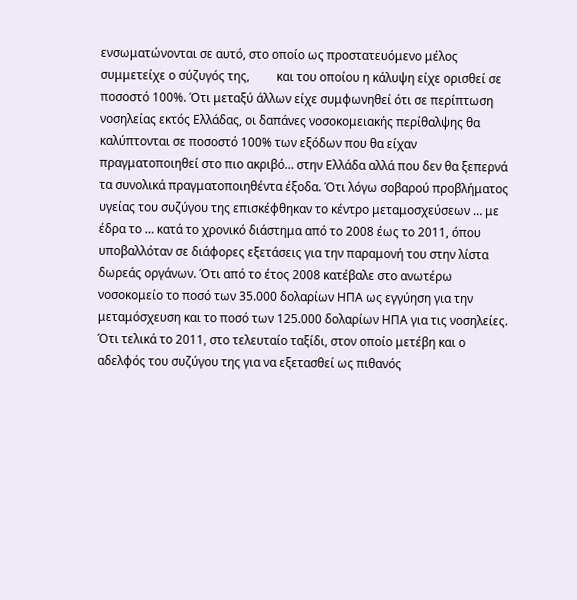ενσωματώνονται σε αυτό, στο οποίο ως προστατευόμενο μέλος συμμετείχε ο σύζυγός της,         και του οποίου η κάλυψη είχε ορισθεί σε ποσοστό 100%. Ότι μεταξύ άλλων είχε συμφωνηθεί ότι σε περίπτωση νοσηλείας εκτός Ελλάδας, οι δαπάνες νοσοκομειακής περίθαλψης θα καλύπτονται σε ποσοστό 100% των εξόδων που θα είχαν πραγματοποιηθεί στο πιο ακριβό… στην Ελλάδα αλλά που δεν θα ξεπερνά τα συνολικά πραγματοποιηθέντα έξοδα. Ότι λόγω σοβαρού προβλήματος υγείας του συζύγου της επισκέφθηκαν το κέντρο μεταμοσχεύσεων … με έδρα το … κατά το χρονικό διάστημα από το 2008 έως το 2011, όπου υποβαλλόταν σε διάφορες εξετάσεις για την παραμονή του στην λίστα δωρεάς οργάνων. Ότι από το έτος 2008 κατέβαλε στο ανωτέρω νοσοκομείο το ποσό των 35.000 δολαρίων ΗΠΑ ως εγγύηση για την μεταμόσχευση και το ποσό των 125.000 δολαρίων ΗΠΑ για τις νοσηλείες. Ότι τελικά το 2011, στο τελευταίο ταξίδι, στον οποίο μετέβη και ο αδελφός του συζύγου της για να εξετασθεί ως πιθανός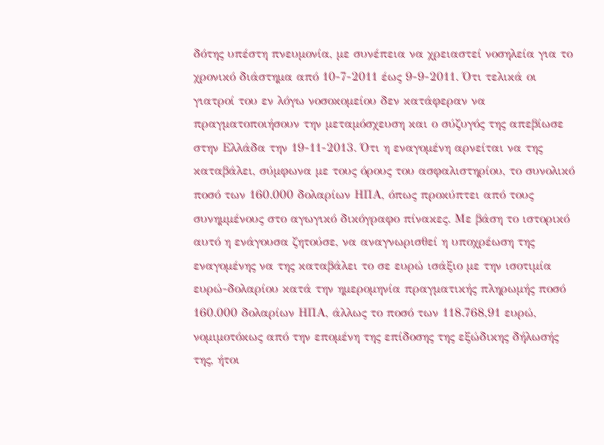δότης υπέστη πνευμονία, με συνέπεια να χρειαστεί νοσηλεία για το χρονικό διάστημα από 10-7-2011 έως 9-9-2011. Ότι τελικά οι γιατροί του εν λόγω νοσοκομείου δεν κατάφεραν να πραγματοποιήσουν την μεταμόσχευση και ο σύζυγός της απεβίωσε στην Ελλάδα την 19-11-2013. Ότι η εναγομένη αρνείται να της καταβάλει, σύμφωνα με τους όρους του ασφαλιστηρίου, το συνολικό ποσό των 160.000 δολαρίων ΗΠΑ, όπως προκύπτει από τους συνημμένους στο αγωγικό δικόγραφο πίνακες. Με βάση το ιστορικό αυτό η ενάγουσα ζητούσε, να αναγνωρισθεί η υποχρέωση της εναγομένης να της καταβάλει το σε ευρώ ισάξιο με την ισοτιμία ευρώ-δολαρίου κατά την ημερομηνία πραγματικής πληρωμής ποσό 160.000 δολαρίων ΗΠΑ, άλλως το ποσό των 118.768,91 ευρώ, νομιμοτόκως από την επομένη της επίδοσης της εξώδικης δήλωσής της, ήτοι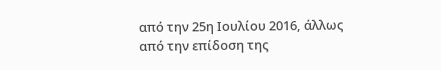από την 25η Ιουλίου 2016, άλλως από την επίδοση της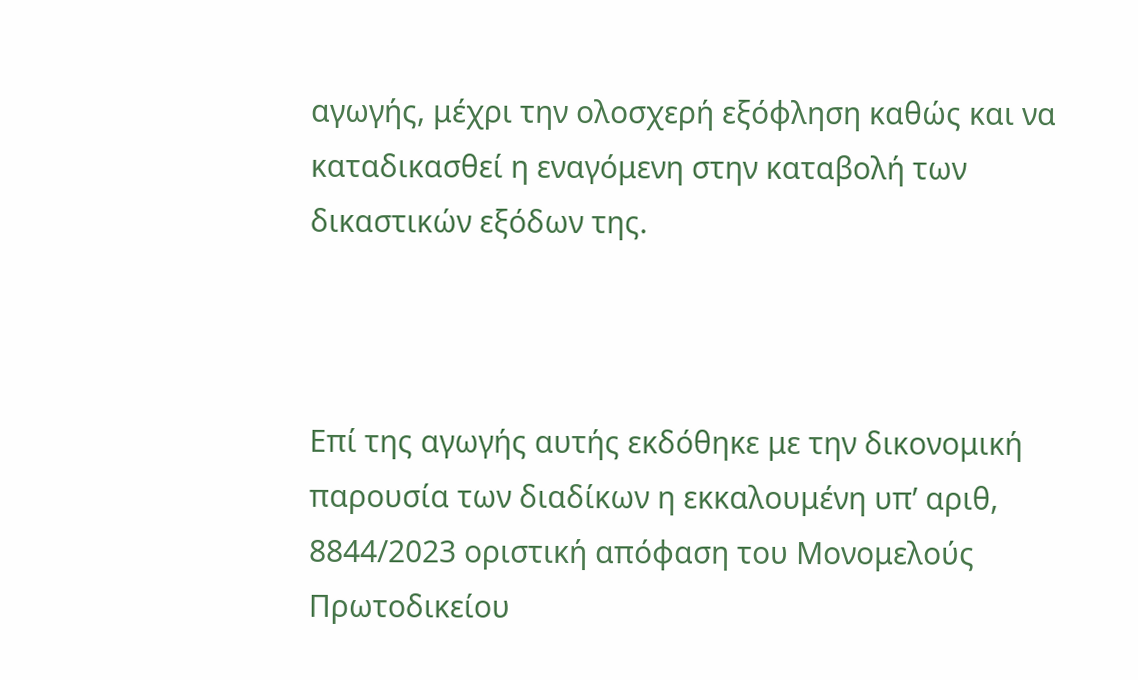αγωγής, μέχρι την ολοσχερή εξόφληση καθώς και να καταδικασθεί η εναγόμενη στην καταβολή των δικαστικών εξόδων της.



Επί της αγωγής αυτής εκδόθηκε με την δικονομική παρουσία των διαδίκων η εκκαλουμένη υπ’ αριθ, 8844/2023 οριστική απόφαση του Μονομελούς Πρωτοδικείου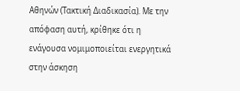Αθηνών (Τακτική Διαδικασία). Με την απόφαση αυτή, κρίθηκε ότι η ενάγουσα νομιμοποιείται ενεργητικά στην άσκηση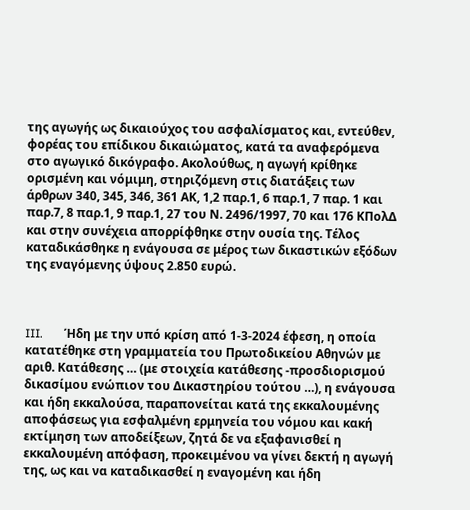της αγωγής ως δικαιούχος του ασφαλίσματος και, εντεύθεν, φορέας του επίδικου δικαιώματος, κατά τα αναφερόμενα στο αγωγικό δικόγραφο. Ακολούθως, η αγωγή κρίθηκε ορισμένη και νόμιμη, στηριζόμενη στις διατάξεις των άρθρων 340, 345, 346, 361 ΑΚ, 1,2 παρ.1, 6 παρ.1, 7 παρ. 1 και παρ.7, 8 παρ.1, 9 παρ.1, 27 του Ν. 2496/1997, 70 και 176 ΚΠολΔ και στην συνέχεια απορρίφθηκε στην ουσία της. Τέλος καταδικάσθηκε η ενάγουσα σε μέρος των δικαστικών εξόδων της εναγόμενης ύψους 2.850 ευρώ.



III.       Ήδη με την υπό κρίση από 1-3-2024 έφεση, η οποία κατατέθηκε στη γραμματεία του Πρωτοδικείου Αθηνών με αριθ. Κατάθεσης … (με στοιχεία κατάθεσης -προσδιορισμού δικασίμου ενώπιον του Δικαστηρίου τούτου …), η ενάγουσα και ήδη εκκαλούσα, παραπονείται κατά της εκκαλουμένης αποφάσεως για εσφαλμένη ερμηνεία του νόμου και κακή εκτίμηση των αποδείξεων, ζητά δε να εξαφανισθεί η εκκαλουμένη απόφαση, προκειμένου να γίνει δεκτή η αγωγή της, ως και να καταδικασθεί η εναγομένη και ήδη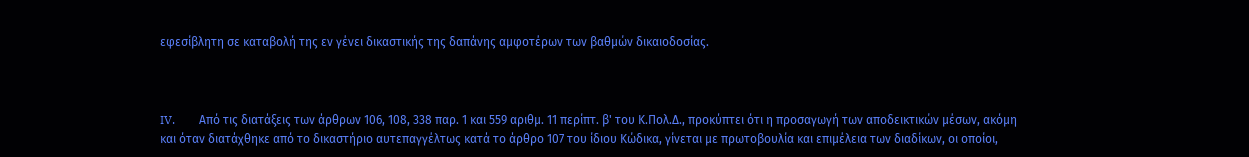εφεσίβλητη σε καταβολή της εν γένει δικαστικής της δαπάνης αμφοτέρων των βαθμών δικαιοδοσίας.



IV.        Από τις διατάξεις των άρθρων 106, 108, 338 παρ. 1 και 559 αριθμ. 11 περίπτ. β' του Κ.Πολ.Δ., προκύπτει ότι η προσαγωγή των αποδεικτικών μέσων, ακόμη και όταν διατάχθηκε από το δικαστήριο αυτεπαγγέλτως κατά το άρθρο 107 του ίδιου Κώδικα, γίνεται με πρωτοβουλία και επιμέλεια των διαδίκων, οι οποίοι,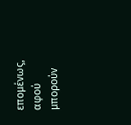επομένως, αφού μπορούν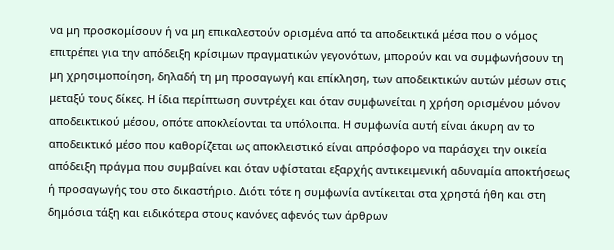να μη προσκομίσουν ή να μη επικαλεστούν ορισμένα από τα αποδεικτικά μέσα που ο νόμος επιτρέπει για την απόδειξη κρίσιμων πραγματικών γεγονότων, μπορούν και να συμφωνήσουν τη μη χρησιμοποίηση, δηλαδή τη μη προσαγωγή και επίκληση, των αποδεικτικών αυτών μέσων στις μεταξύ τους δίκες. Η ίδια περίπτωση συντρέχει και όταν συμφωνείται η χρήση ορισμένου μόνον αποδεικτικού μέσου, οπότε αποκλείονται τα υπόλοιπα. Η συμφωνία αυτή είναι άκυρη αν το αποδεικτικό μέσο που καθορίζεται ως αποκλειστικό είναι απρόσφορο να παράσχει την οικεία απόδειξη πράγμα που συμβαίνει και όταν υφίσταται εξαρχής αντικειμενική αδυναμία αποκτήσεως ή προσαγωγής του στο δικαστήριο. Διότι τότε η συμφωνία αντίκειται στα χρηστά ήθη και στη δημόσια τάξη και ειδικότερα στους κανόνες αφενός των άρθρων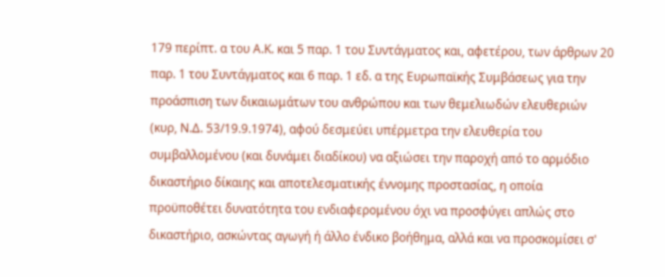179 περίπτ. α του Α.Κ. και 5 παρ. 1 του Συντάγματος και, αφετέρου, των άρθρων 20 παρ. 1 του Συντάγματος και 6 παρ. 1 εδ. α της Ευρωπαϊκής Συμβάσεως για την προάσπιση των δικαιωμάτων του ανθρώπου και των θεμελιωδών ελευθεριών (κυρ, Ν.Δ. 53/19.9.1974), αφού δεσμεύει υπέρμετρα την ελευθερία του συμβαλλομένου (και δυνάμει διαδίκου) να αξιώσει την παροχή από το αρμόδιο δικαστήριο δίκαιης και αποτελεσματικής έννομης προστασίας, η οποία προϋποθέτει δυνατότητα του ενδιαφερομένου όχι να προσφύγει απλώς στο δικαστήριο, ασκώντας αγωγή ή άλλο ένδικο βοήθημα, αλλά και να προσκομίσει σ'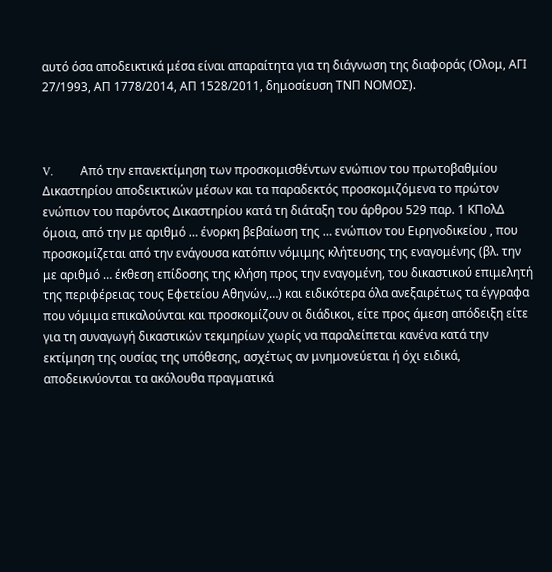αυτό όσα αποδεικτικά μέσα είναι απαραίτητα για τη διάγνωση της διαφοράς (Ολομ, ΑΓΙ 27/1993, ΑΠ 1778/2014, ΑΠ 1528/2011, δημοσίευση ΤΝΠ ΝΟΜΟΣ).



V.         Από την επανεκτίμηση των προσκομισθέντων ενώπιον του πρωτοβαθμίου Δικαστηρίου αποδεικτικών μέσων και τα παραδεκτός προσκομιζόμενα το πρώτον ενώπιον του παρόντος Δικαστηρίου κατά τη διάταξη του άρθρου 529 παρ. 1 ΚΠολΔ όμοια, από την με αριθμό … ένορκη βεβαίωση της … ενώπιον του Ειρηνοδικείου , που προσκομίζεται από την ενάγουσα κατόπιν νόμιμης κλήτευσης της εναγομένης (βλ. την με αριθμό … έκθεση επίδοσης της κλήση προς την εναγομένη, του δικαστικού επιμελητή της περιφέρειας τους Εφετείου Αθηνών,…) και ειδικότερα όλα ανεξαιρέτως τα έγγραφα που νόμιμα επικαλούνται και προσκομίζουν οι διάδικοι, είτε προς άμεση απόδειξη είτε για τη συναγωγή δικαστικών τεκμηρίων χωρίς να παραλείπεται κανένα κατά την εκτίμηση της ουσίας της υπόθεσης, ασχέτως αν μνημονεύεται ή όχι ειδικά, αποδεικνύονται τα ακόλουθα πραγματικά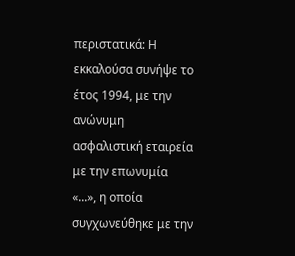περιστατικά: Η εκκαλούσα συνήψε το έτος 1994, με την ανώνυμη ασφαλιστική εταιρεία με την επωνυμία «...», η οποία συγχωνεύθηκε με την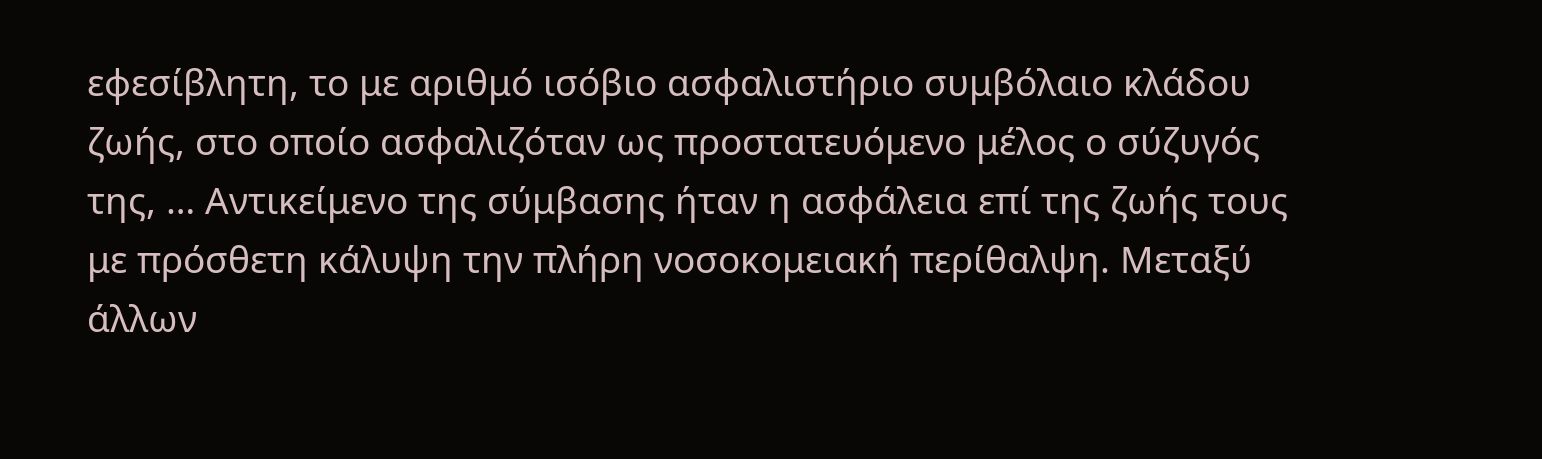εφεσίβλητη, το με αριθμό ισόβιο ασφαλιστήριο συμβόλαιο κλάδου ζωής, στο οποίο ασφαλιζόταν ως προστατευόμενο μέλος ο σύζυγός της, … Αντικείμενο της σύμβασης ήταν η ασφάλεια επί της ζωής τους με πρόσθετη κάλυψη την πλήρη νοσοκομειακή περίθαλψη. Μεταξύ άλλων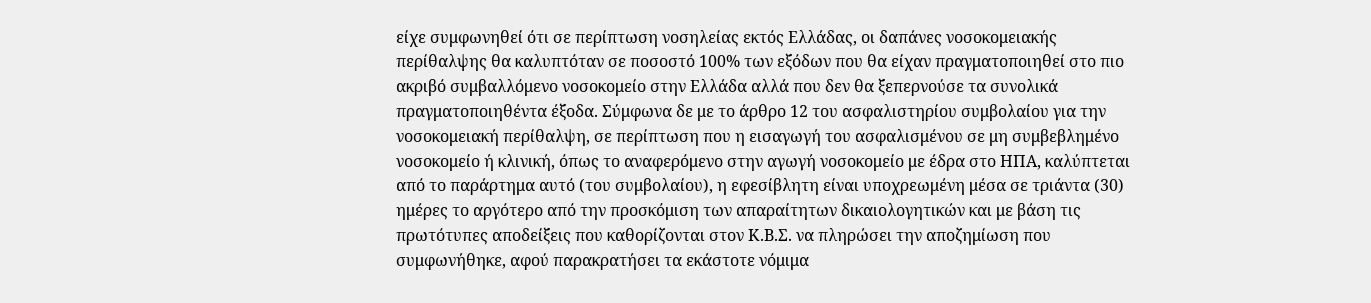είχε συμφωνηθεί ότι σε περίπτωση νοσηλείας εκτός Ελλάδας, οι δαπάνες νοσοκομειακής περίθαλψης θα καλυπτόταν σε ποσοστό 100% των εξόδων που θα είχαν πραγματοποιηθεί στο πιο ακριβό συμβαλλόμενο νοσοκομείο στην Ελλάδα αλλά που δεν θα ξεπερνούσε τα συνολικά πραγματοποιηθέντα έξοδα. Σύμφωνα δε με το άρθρο 12 του ασφαλιστηρίου συμβολαίου για την νοσοκομειακή περίθαλψη, σε περίπτωση που η εισαγωγή του ασφαλισμένου σε μη συμβεβλημένο νοσοκομείο ή κλινική, όπως το αναφερόμενο στην αγωγή νοσοκομείο με έδρα στο ΗΠΑ, καλύπτεται από το παράρτημα αυτό (του συμβολαίου), η εφεσίβλητη είναι υποχρεωμένη μέσα σε τριάντα (30) ημέρες το αργότερο από την προσκόμιση των απαραίτητων δικαιολογητικών και με βάση τις πρωτότυπες αποδείξεις που καθορίζονται στον Κ.Β.Σ. να πληρώσει την αποζημίωση που συμφωνήθηκε, αφού παρακρατήσει τα εκάστοτε νόμιμα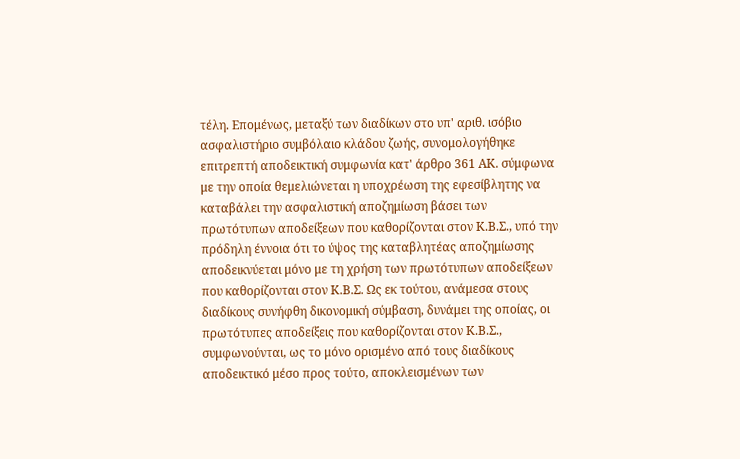τέλη. Επομένως, μεταξύ των διαδίκων στο υπ' αριθ. ισόβιο ασφαλιστήριο συμβόλαιο κλάδου ζωής, συνομολογήθηκε επιτρεπτή αποδεικτική συμφωνία κατ' άρθρο 361 ΑΚ. σύμφωνα με την οποία θεμελιώνεται η υποχρέωση της εφεσίβλητης να καταβάλει την ασφαλιστική αποζημίωση βάσει των πρωτότυπων αποδείξεων που καθορίζονται στον Κ.Β.Σ., υπό την πρόδηλη έννοια ότι το ύψος της καταβλητέας αποζημίωσης αποδεικνύεται μόνο με τη χρήση των πρωτότυπων αποδείξεων που καθορίζονται στον Κ.Β.Σ. Ως εκ τούτου, ανάμεσα στους διαδίκους συνήφθη δικονομική σύμβαση, δυνάμει της οποίας, οι πρωτότυπες αποδείξεις που καθορίζονται στον Κ.Β.Σ., συμφωνούνται, ως το μόνο ορισμένο από τους διαδίκους αποδεικτικό μέσο προς τούτο, αποκλεισμένων των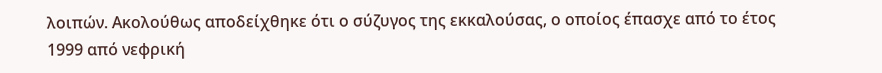λοιπών. Ακολούθως αποδείχθηκε ότι ο σύζυγος της εκκαλούσας, ο οποίος έπασχε από το έτος 1999 από νεφρική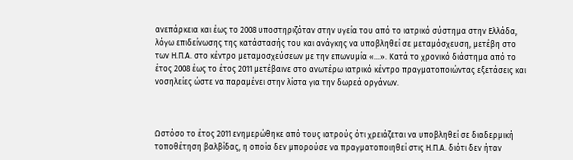ανεπάρκεια και έως το 2008 υποστηριζόταν στην υγεία του από το ιατρικό σύστημα στην Ελλάδα, λόγω επιδείνωσης της κατάστασής του και ανάγκης να υποβληθεί σε μεταμόσχευση, μετέβη στο των Η.Π.Α. στο κέντρο μεταμοσχεύσεων με την επωνυμία «…». Κατά το χρονικό διάστημα από το έτος 2008 έως το έτος 2011 μετέβαινε στο ανωτέρω ιατρικό κέντρο πραγματοποιώντας εξετάσεις και νοσηλείες ώστε να παραμένει στην λίστα για την δωρεά οργάνων.



Ωστόσο το έτος 2011 ενημερώθηκε από τους ιατρούς ότι χρειάζεται να υποβληθεί σε διαδερμική τοποθέτηση βαλβίδας, η οποία δεν μπορούσε να πραγματοποιηθεί στις Η.Π.Α. διότι δεν ήταν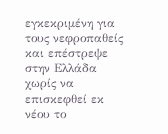εγκεκριμένη για τους νεφροπαθείς και επέστρεψε στην Ελλάδα χωρίς να επισκεφθεί εκ νέου το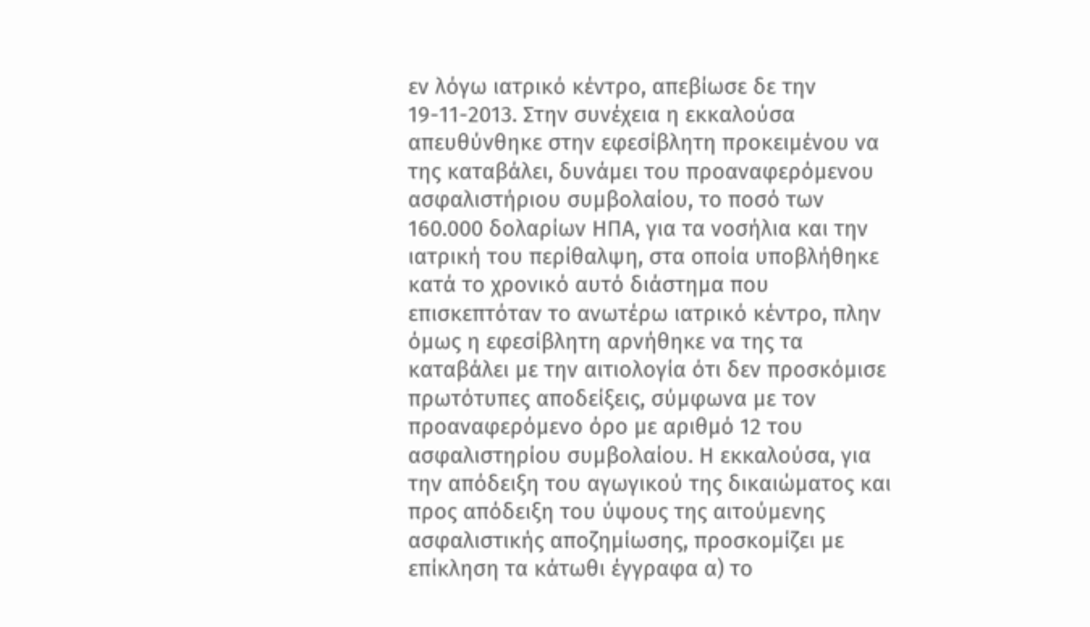εν λόγω ιατρικό κέντρο, απεβίωσε δε την 19-11-2013. Στην συνέχεια η εκκαλούσα απευθύνθηκε στην εφεσίβλητη προκειμένου να της καταβάλει, δυνάμει του προαναφερόμενου ασφαλιστήριου συμβολαίου, το ποσό των 160.000 δολαρίων ΗΠΑ, για τα νοσήλια και την ιατρική του περίθαλψη, στα οποία υποβλήθηκε κατά το χρονικό αυτό διάστημα που επισκεπτόταν το ανωτέρω ιατρικό κέντρο, πλην όμως η εφεσίβλητη αρνήθηκε να της τα καταβάλει με την αιτιολογία ότι δεν προσκόμισε πρωτότυπες αποδείξεις, σύμφωνα με τον προαναφερόμενο όρο με αριθμό 12 του ασφαλιστηρίου συμβολαίου. Η εκκαλούσα, για την απόδειξη του αγωγικού της δικαιώματος και προς απόδειξη του ύψους της αιτούμενης ασφαλιστικής αποζημίωσης, προσκομίζει με επίκληση τα κάτωθι έγγραφα α) το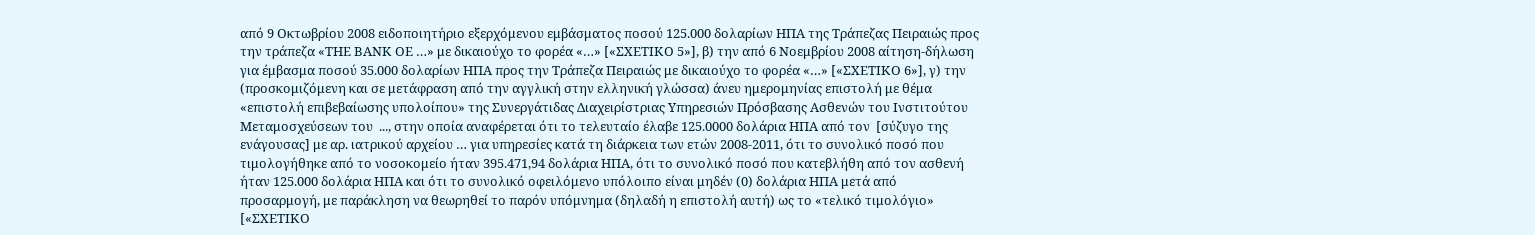από 9 Οκτωβρίου 2008 ειδοποιητήριο εξερχόμενου εμβάσματος ποσού 125.000 δολαρίων ΗΠΑ της Τράπεζας Πειραιώς προς την τράπεζα «ΤΗΕ ΒΑΝΚ ΟΕ …» με δικαιούχο το φορέα «…» [«ΣΧΕΤΙΚΟ 5»], β) την από 6 Νοεμβρίου 2008 αίτηση-δήλωση για έμβασμα ποσού 35.000 δολαρίων ΗΠΑ προς την Τράπεζα Πειραιώς με δικαιούχο το φορέα «…» [«ΣΧΕΤΙΚΟ 6»], γ) την (προσκομιζόμενη και σε μετάφραση από την αγγλική στην ελληνική γλώσσα) άνευ ημερομηνίας επιστολή με θέμα «επιστολή επιβεβαίωσης υπολοίπου» της Συνεργάτιδας Διαχειρίστριας Υπηρεσιών Πρόσβασης Ασθενών του Ινστιτούτου Μεταμοσχεύσεων του  ..., στην οποία αναφέρεται ότι το τελευταίο έλαβε 125.0000 δολάρια ΗΠΑ από τον  [σύζυγο της ενάγουσας] με αρ. ιατρικού αρχείου … για υπηρεσίες κατά τη διάρκεια των ετών 2008-2011, ότι το συνολικό ποσό που τιμολογήθηκε από το νοσοκομείο ήταν 395.471,94 δολάρια ΗΠΑ, ότι το συνολικό ποσό που κατεβλήθη από τον ασθενή ήταν 125.000 δολάρια ΗΠΑ και ότι το συνολικό οφειλόμενο υπόλοιπο είναι μηδέν (0) δολάρια ΗΠΑ μετά από προσαρμογή, με παράκληση να θεωρηθεί το παρόν υπόμνημα (δηλαδή η επιστολή αυτή) ως το «τελικό τιμολόγιο» [«ΣΧΕΤΙΚΟ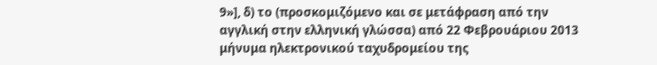9»], δ) το (προσκομιζόμενο και σε μετάφραση από την αγγλική στην ελληνική γλώσσα) από 22 Φεβρουάριου 2013 μήνυμα ηλεκτρονικού ταχυδρομείου της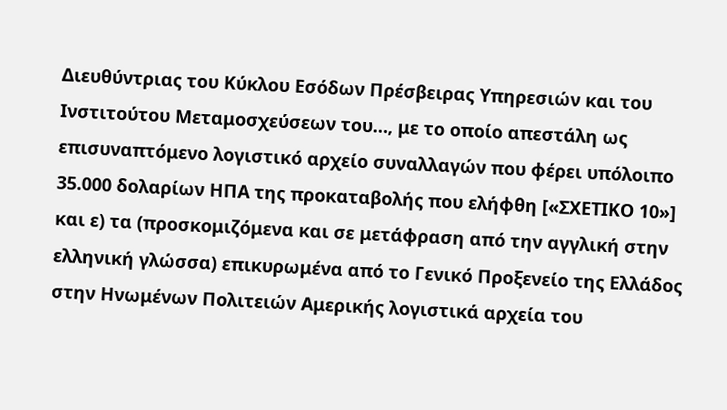Διευθύντριας του Κύκλου Εσόδων Πρέσβειρας Υπηρεσιών και του Ινστιτούτου Μεταμοσχεύσεων του…, με το οποίο απεστάλη ως επισυναπτόμενο λογιστικό αρχείο συναλλαγών που φέρει υπόλοιπο 35.000 δολαρίων ΗΠΑ της προκαταβολής που ελήφθη [«ΣΧΕΤΙΚΟ 10»] και ε) τα (προσκομιζόμενα και σε μετάφραση από την αγγλική στην ελληνική γλώσσα) επικυρωμένα από το Γενικό Προξενείο της Ελλάδος στην Ηνωμένων Πολιτειών Αμερικής λογιστικά αρχεία του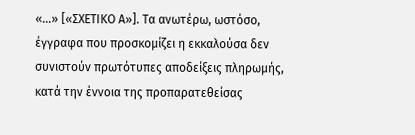«…» [«ΣΧΕΤΙΚΟ Α»]. Τα ανωτέρω, ωστόσο, έγγραφα που προσκομίζει η εκκαλούσα δεν συνιστούν πρωτότυπες αποδείξεις πληρωμής, κατά την έννοια της προπαρατεθείσας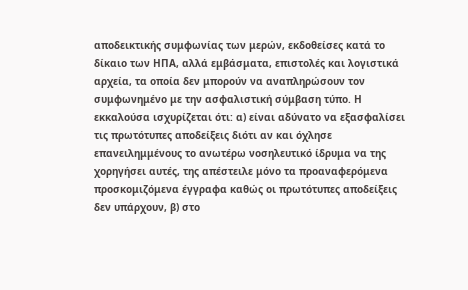αποδεικτικής συμφωνίας των μερών, εκδοθείσες κατά το δίκαιο των ΗΠΑ, αλλά εμβάσματα, επιστολές και λογιστικά αρχεία, τα οποία δεν μπορούν να αναπληρώσουν τον συμφωνημένο με την ασφαλιστική σύμβαση τύπο. Η εκκαλούσα ισχυρίζεται ότι: α) είναι αδύνατο να εξασφαλίσει τις πρωτότυπες αποδείξεις διότι αν και όχλησε επανειλημμένους το ανωτέρω νοσηλευτικό ίδρυμα να της χορηγήσει αυτές, της απέστειλε μόνο τα προαναφερόμενα προσκομιζόμενα έγγραφα καθώς οι πρωτότυπες αποδείξεις δεν υπάρχουν, β) στο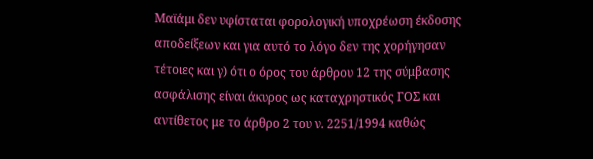Μαϊάμι δεν υφίσταται φορολογική υποχρέωση έκδοσης αποδείξεων και για αυτό το λόγο δεν της χορήγησαν τέτοιες και γ) ότι ο όρος του άρθρου 12 της σύμβασης ασφάλισης είναι άκυρος ως καταχρηστικός ΓΟΣ και αντίθετος με το άρθρο 2 του ν. 2251/1994 καθώς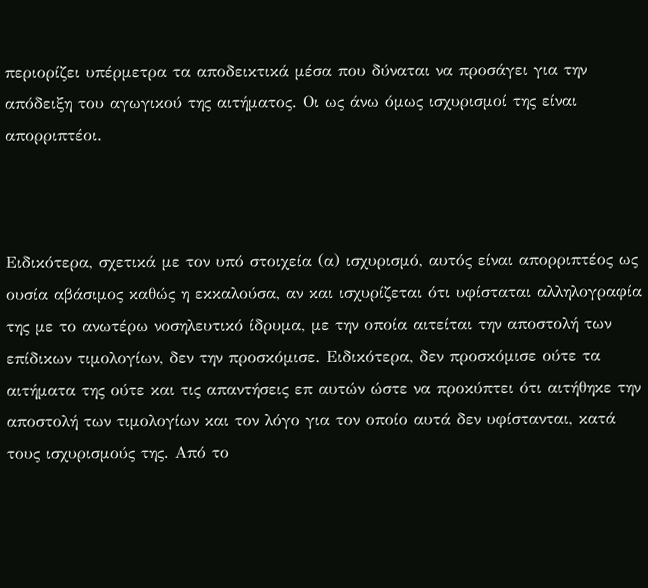περιορίζει υπέρμετρα τα αποδεικτικά μέσα που δύναται να προσάγει για την απόδειξη του αγωγικού της αιτήματος. Οι ως άνω όμως ισχυρισμοί της είναι απορριπτέοι.



Ειδικότερα, σχετικά με τον υπό στοιχεία (α) ισχυρισμό, αυτός είναι απορριπτέος ως ουσία αβάσιμος καθώς η εκκαλούσα, αν και ισχυρίζεται ότι υφίσταται αλληλογραφία της με το ανωτέρω νοσηλευτικό ίδρυμα, με την οποία αιτείται την αποστολή των επίδικων τιμολογίων, δεν την προσκόμισε. Ειδικότερα, δεν προσκόμισε ούτε τα αιτήματα της ούτε και τις απαντήσεις επ αυτών ώστε να προκύπτει ότι αιτήθηκε την αποστολή των τιμολογίων και τον λόγο για τον οποίο αυτά δεν υφίστανται, κατά τους ισχυρισμούς της. Από το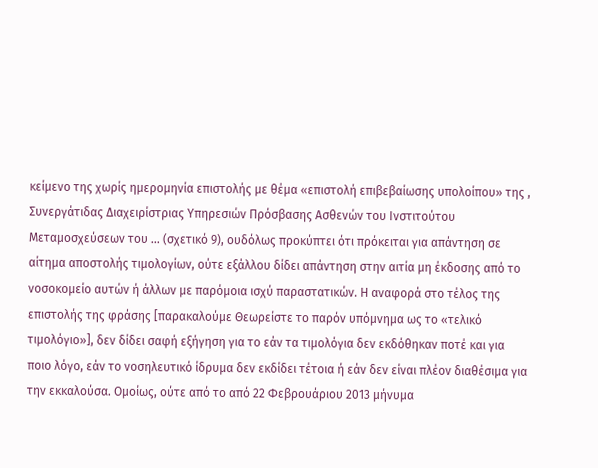κείμενο της χωρίς ημερομηνία επιστολής με θέμα «επιστολή επιβεβαίωσης υπολοίπου» της , Συνεργάτιδας Διαχειρίστριας Υπηρεσιών Πρόσβασης Ασθενών του Ινστιτούτου Μεταμοσχεύσεων του ... (σχετικό 9), ουδόλως προκύπτει ότι πρόκειται για απάντηση σε αίτημα αποστολής τιμολογίων, ούτε εξάλλου δίδει απάντηση στην αιτία μη έκδοσης από το νοσοκομείο αυτών ή άλλων με παρόμοια ισχύ παραστατικών. Η αναφορά στο τέλος της επιστολής της φράσης [παρακαλούμε Θεωρείστε το παρόν υπόμνημα ως το «τελικό τιμολόγιο»], δεν δίδει σαφή εξήγηση για το εάν τα τιμολόγια δεν εκδόθηκαν ποτέ και για ποιο λόγο, εάν το νοσηλευτικό ίδρυμα δεν εκδίδει τέτοια ή εάν δεν είναι πλέον διαθέσιμα για την εκκαλούσα. Ομοίως, ούτε από το από 22 Φεβρουάριου 2013 μήνυμα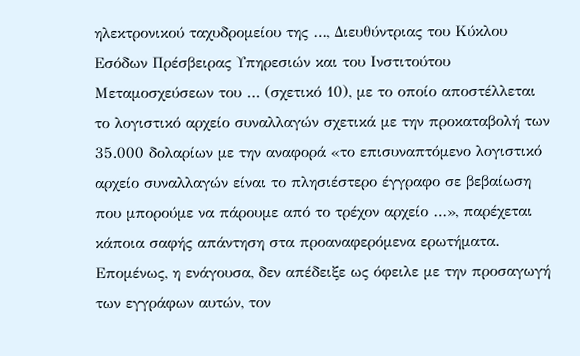ηλεκτρονικού ταχυδρομείου της …, Διευθύντριας του Κύκλου Εσόδων Πρέσβειρας Υπηρεσιών και του Ινστιτούτου Μεταμοσχεύσεων του … (σχετικό 10), με το οποίο αποστέλλεται το λογιστικό αρχείο συναλλαγών σχετικά με την προκαταβολή των 35.000 δολαρίων με την αναφορά «το επισυναπτόμενο λογιστικό αρχείο συναλλαγών είναι το πλησιέστερο έγγραφο σε βεβαίωση που μπορούμε να πάρουμε από το τρέχον αρχείο …», παρέχεται κάποια σαφής απάντηση στα προαναφερόμενα ερωτήματα. Επομένως, η ενάγουσα, δεν απέδειξε ως όφειλε με την προσαγωγή των εγγράφων αυτών, τον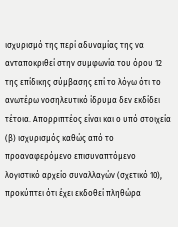ισχυρισμό της περί αδυναμίας της να ανταποκριθεί στην συμφωνία του όρου 12 της επίδικης σύμβασης επί το λόγω ότι το ανωτέρω νοσηλευτικό ίδρυμα δεν εκδίδει τέτοια. Απορριπτέος είναι και ο υπό στοιχεία (β) ισχυρισμός καθώς από το προαναφερόμενο επισυναπτόμενο λογιστικό αρχείο συναλλαγών (σχετικό 10), προκύπτει ότι έχει εκδοθεί πληθώρα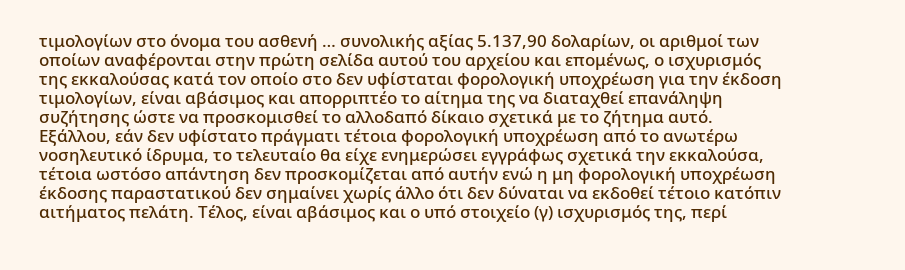τιμολογίων στο όνομα του ασθενή … συνολικής αξίας 5.137,90 δολαρίων, οι αριθμοί των οποίων αναφέρονται στην πρώτη σελίδα αυτού του αρχείου και επομένως, ο ισχυρισμός της εκκαλούσας κατά τον οποίο στο δεν υφίσταται φορολογική υποχρέωση για την έκδοση τιμολογίων, είναι αβάσιμος και απορριπτέο το αίτημα της να διαταχθεί επανάληψη συζήτησης ώστε να προσκομισθεί το αλλοδαπό δίκαιο σχετικά με το ζήτημα αυτό. Εξάλλου, εάν δεν υφίστατο πράγματι τέτοια φορολογική υποχρέωση από το ανωτέρω νοσηλευτικό ίδρυμα, το τελευταίο θα είχε ενημερώσει εγγράφως σχετικά την εκκαλούσα, τέτοια ωστόσο απάντηση δεν προσκομίζεται από αυτήν ενώ η μη φορολογική υποχρέωση έκδοσης παραστατικού δεν σημαίνει χωρίς άλλο ότι δεν δύναται να εκδοθεί τέτοιο κατόπιν αιτήματος πελάτη. Τέλος, είναι αβάσιμος και ο υπό στοιχείο (γ) ισχυρισμός της, περί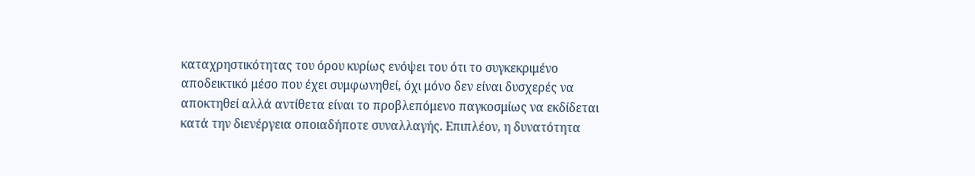καταχρηστικότητας του όρου κυρίως ενόψει του ότι το συγκεκριμένο αποδεικτικό μέσο που έχει συμφωνηθεί, όχι μόνο δεν είναι δυσχερές να αποκτηθεί αλλά αντίθετα είναι το προβλεπόμενο παγκοσμίως να εκδίδεται κατά την διενέργεια οποιαδήποτε συναλλαγής. Επιπλέον, η δυνατότητα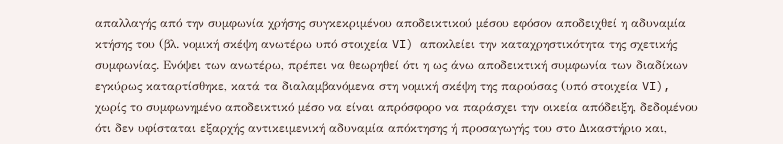απαλλαγής από την συμφωνία χρήσης συγκεκριμένου αποδεικτικού μέσου εφόσον αποδειχθεί η αδυναμία κτήσης του (βλ. νομική σκέψη ανωτέρω υπό στοιχεία VI) αποκλείει την καταχρηστικότητα της σχετικής συμφωνίας. Ενόψει των ανωτέρω, πρέπει να θεωρηθεί ότι η ως άνω αποδεικτική συμφωνία των διαδίκων εγκύρως καταρτίσθηκε, κατά τα διαλαμβανόμενα στη νομική σκέψη της παρούσας (υπό στοιχεία VI), χωρίς το συμφωνημένο αποδεικτικό μέσο να είναι απρόσφορο να παράσχει την οικεία απόδειξη, δεδομένου ότι δεν υφίσταται εξαρχής αντικειμενική αδυναμία απόκτησης ή προσαγωγής του στο Δικαστήριο και,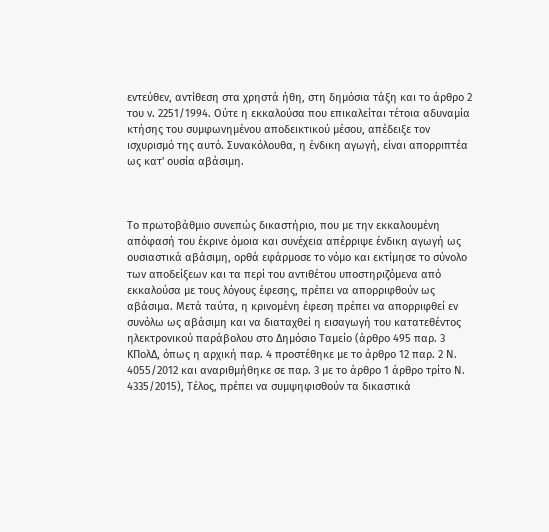εντεύθεν, αντίθεση στα χρηστά ήθη, στη δημόσια τάξη και το άρθρο 2 του ν. 2251/1994. Ούτε η εκκαλούσα που επικαλείται τέτοια αδυναμία κτήσης του συμφωνημένου αποδεικτικού μέσου, απέδειξε τον ισχυρισμό της αυτό. Συνακόλουθα, η ένδικη αγωγή, είναι απορριπτέα ως κατ' ουσία αβάσιμη.



Το πρωτοβάθμιο συνεπώς δικαστήριο, που με την εκκαλουμένη απόφασή του έκρινε όμοια και συνέχεια απέρριψε ένδικη αγωγή ως ουσιαστικά αβάσιμη, ορθά εφάρμοσε το νόμο και εκτίμησε το σύνολο των αποδείξεων και τα περί του αντιθέτου υποστηριζόμενα από εκκαλούσα με τους λόγους έφεσης, πρέπει να απορριφθούν ως αβάσιμα. Μετά ταύτα, η κρινομένη έφεση πρέπει να απορριφθεί εν συνόλω ως αβάσιμη και να διαταχθεί η εισαγωγή του κατατεθέντος ηλεκτρονικού παράβολου στο Δημόσιο Ταμείο (άρθρο 495 παρ. 3 ΚΠολΔ, όπως η αρχική παρ. 4 προστέθηκε με το άρθρο 12 παρ. 2 Ν. 4055/2012 και αναριθμήθηκε σε παρ. 3 με το άρθρο 1 άρθρο τρίτο Ν. 4335/2015), Τέλος, πρέπει να συμψηφισθούν τα δικαστικά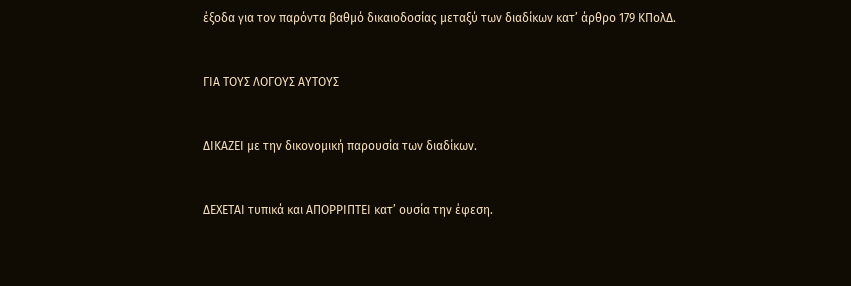έξοδα για τον παρόντα βαθμό δικαιοδοσίας μεταξύ των διαδίκων κατ’ άρθρο 179 ΚΠολΔ.



ΓΙΑ ΤΟΥΣ ΛΟΓΟΥΣ ΑΥΤΟΥΣ



ΔΙΚΑΖΕΙ με την δικονομική παρουσία των διαδίκων.



ΔΕΧΕΤΑΙ τυπικά και ΑΠΟΡΡΙΠΤΕΙ κατ’ ουσία την έφεση.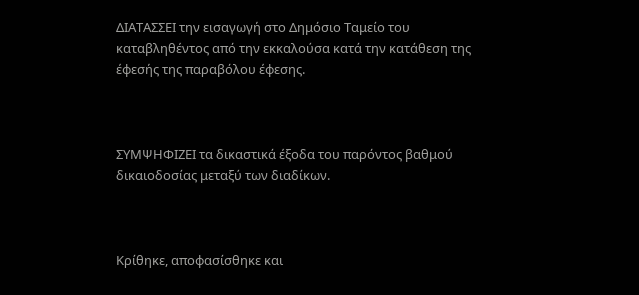ΔΙΑΤΑΣΣΕΙ την εισαγωγή στο Δημόσιο Ταμείο του καταβληθέντος από την εκκαλούσα κατά την κατάθεση της έφεσής της παραβόλου έφεσης.



ΣΥΜΨΗΦΙΖΕΙ τα δικαστικά έξοδα του παρόντος βαθμού δικαιοδοσίας μεταξύ των διαδίκων.



Κρίθηκε, αποφασίσθηκε και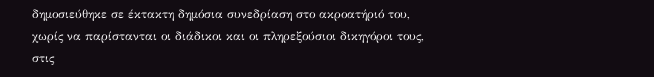δημοσιεύθηκε σε έκτακτη δημόσια συνεδρίαση στο ακροατήριό του, χωρίς να παρίστανται οι διάδικοι και οι πληρεξούσιοι δικηγόροι τους, στις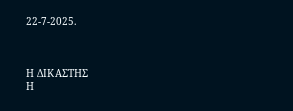22-7-2025.



Η ΔΙΚΑΣΤΗΣ                                                   Η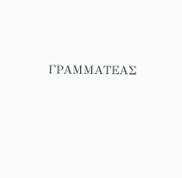ΓΡΑΜΜΑΤΕΑΣ